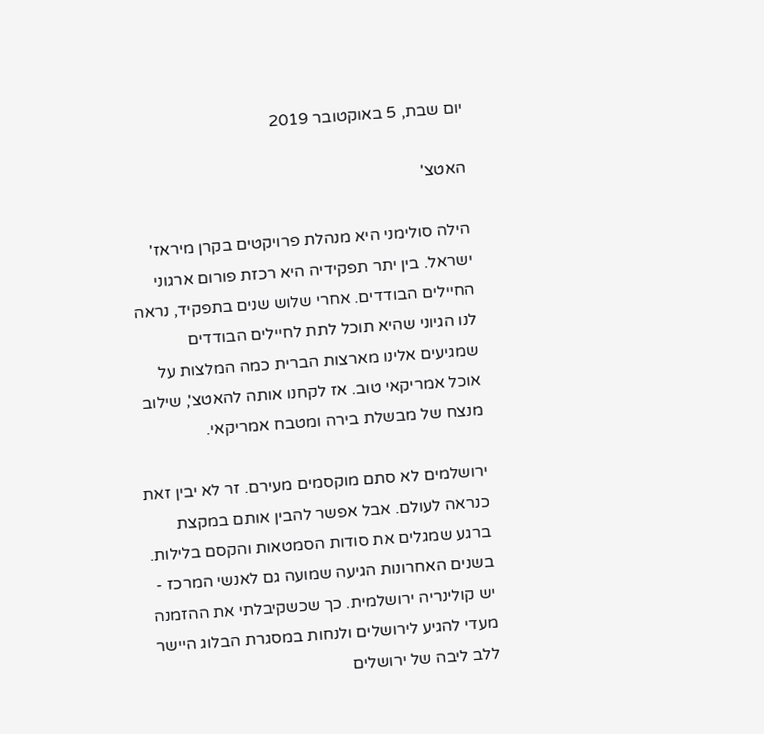יום שבת, 5 באוקטובר 2019

האטצ'

הילה סולימני היא מנהלת פרויקטים בקרן מיראז' ישראל. בין יתר תפקידיה היא רכזת פורום ארגוני החיילים הבודדים. אחרי שלוש שנים בתפקיד, נראה לנו הגיוני שהיא תוכל לתת לחיילים הבודדים שמגיעים אלינו מארצות הברית כמה המלצות על אוכל אמריקאי טוב. אז לקחנו אותה להאטצ', שילוב מנצח של מבשלת בירה ומטבח אמריקאי.

ירושלמים לא סתם מוקסמים מעירם. זר לא יבין זאת כנראה לעולם. אבל אפשר להבין אותם במקצת ברגע שמגלים את סודות הסמטאות והקסם בלילות. בשנים האחרונות הגיעה שמועה גם לאנשי המרכז - יש קולינריה ירושלמית. כך שכשקיבלתי את ההזמנה מעדי להגיע לירושלים ולנחות במסגרת הבלוג היישר ללב ליבה של ירושלים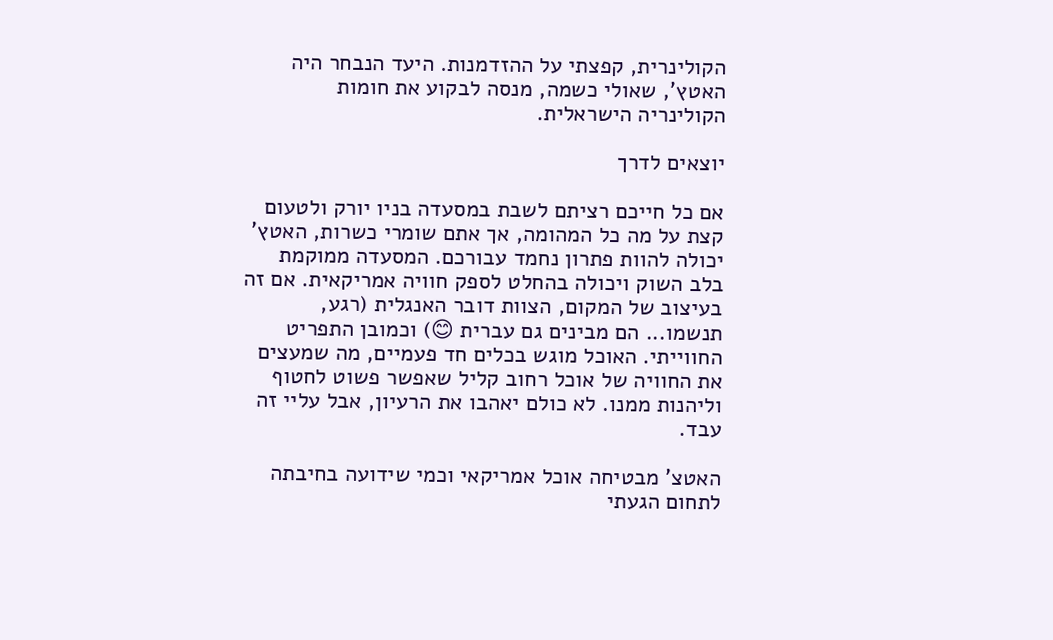הקולינרית, קפצתי על ההזדמנות. היעד הנבחר היה האטץ', שאולי כשמה, מנסה לבקוע את חומות הקולינריה הישראלית.

יוצאים לדרך

אם כל חייכם רציתם לשבת במסעדה בניו יורק ולטעום קצת על מה כל המהומה, אך אתם שומרי כשרות, האטץ' יכולה להוות פתרון נחמד עבורכם. המסעדה ממוקמת בלב השוק ויכולה בהחלט לספק חוויה אמריקאית. אם זה בעיצוב של המקום, הצוות דובר האנגלית (רגע, תנשמו... הם מבינים גם עברית 😊) וכמובן התפריט החווייתי. האוכל מוגש בכלים חד פעמיים, מה שמעצים את החוויה של אוכל רחוב קליל שאפשר פשוט לחטוף וליהנות ממנו. לא כולם יאהבו את הרעיון, אבל עליי זה עבד.

האטצ' מבטיחה אוכל אמריקאי וכמי שידועה בחיבתה לתחום הגעתי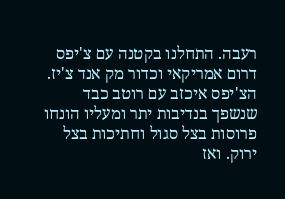רעבה. התחלנו בקטנה עם צ'יפס דרום אמריקאי וכדור מק אנד צ'יז. הצ'יפס איכזב עם רוטב כבד שנשפך בנדיבות יתר ומעליו הונחו פרוסות בצל סגול וחתיכות בצל ירוק. ואז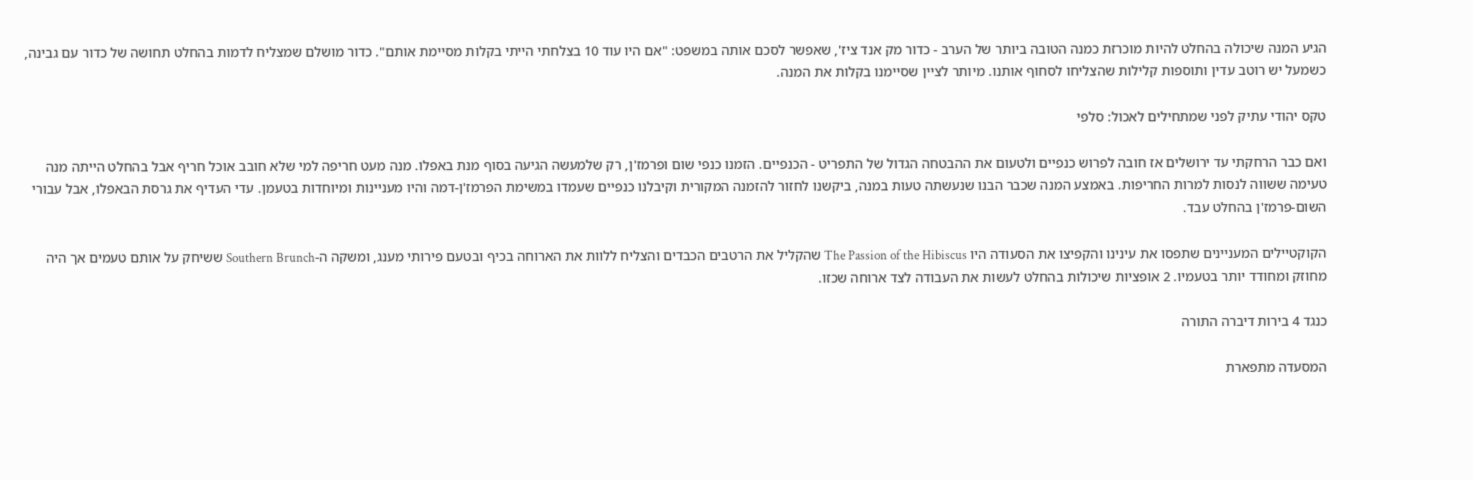הגיע המנה שיכולה בהחלט להיות מוכרזת כמנה הטובה ביותר של הערב - כדור מק אנד ציז', שאפשר לסכם אותה במשפט: "אם היו עוד 10 בצלחתי הייתי בקלות מסיימת אותם". כדור מושלם שמצליח לדמות בהחלט תחושה של כדור עם גבינה, כשמעל יש רוטב עדין ותוספות קלילות שהצליחו לסחוף אותנו. מיותר לציין שסיימנו בקלות את המנה.

טקס יהודי עתיק לפני שמתחילים לאכול: סלפי

ואם כבר הרחקתי עד ירושלים אז חובה לפרוש כנפיים ולטעום את ההבטחה הגדול של התפריט - הכנפיים. הזמנו כנפי שום ופרמז'ן, רק שלמעשה הגיעה בסוף מנת באפלו. מנה מעט חריפה למי שלא חובב אוכל חריף אבל בהחלט הייתה מנה טעימה ששווה לנסות למרות החריפות. באמצע המנה שכבר הבנו שנעשתה טעות במנה, ביקשנו לחזור להזמנה המקורית וקיבלנו כנפיים שעמדו במשימת הפרמז'ן-דמה והיו מעניינות ומיוחדות בטעמן. עדי העדיף את גרסת הבאפלו, אבל עבורי השום-פרמז'ן בהחלט עבד.

הקוקטיילים המעניינים שתפסו את עינינו והקפיצו את הסעודה היו The Passion of the Hibiscus שהקליל את הרטבים הכבדים והצליח ללוות את הארוחה בכיף ובטעם פירותי מענג, ומשקה ה-Southern Brunch ששיחק על אותם טעמים אך היה מחוזק ומחודד יותר בטעמיו. 2 אופציות שיכולות בהחלט לעשות את העבודה לצד ארוחה שכזו.

כנגד 4 בירות דיברה התורה

המסעדה מתפארת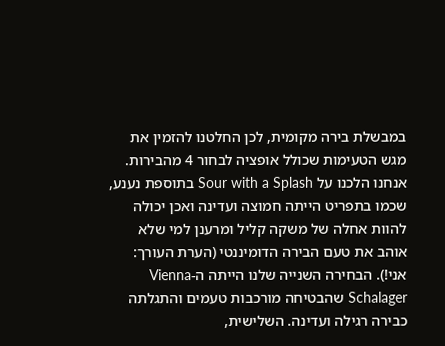במבשלת בירה מקומית, לכן החלטנו להזמין את מגש הטעימות שכולל אופציה לבחור 4 מהבירות. אנחנו הלכנו על Sour with a Splash בתוספת נענע, שכמו בתפריט הייתה חמוצה ועדינה ואכן יכולה להוות אחלה של משקה קליל ומרענן למי שלא אוהב את טעם הבירה הדומיננטי (הערת העורך: אני!). הבחירה השנייה שלנו הייתה ה-Vienna Schalager שהבטיחה מורכבות טעמים והתגלתה כבירה רגילה ועדינה. השלישית,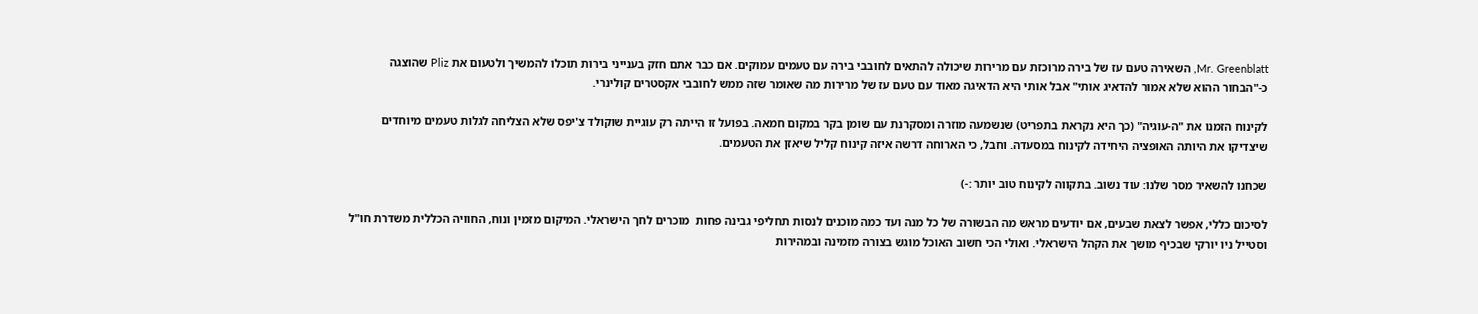Mr. Greenblatt, השאירה טעם עז של בירה מרוכזת עם מרירות שיכולה להתאים לחובבי בירה עם טעמים עמוקים. אם כבר אתם חזק בענייני בירות תוכלו להמשיך ולטעום את Pliz שהוצגה כ-"הבחור ההוא שלא אמור להדאיג אותי" אבל אותי היא הדאיגה מאוד עם טעם עז של מרירות מה שאומר שזה ממש לחובבי אקסטרים קולינרי.

לקינוח הזמנו את "ה-עוגיה" (כך היא נקראת בתפריט) שנשמעה מוזרה ומסקרנת עם שומן בקר במקום חמאה. בפועל זו הייתה רק עוגיית שוקולד צ'יפס שלא הצליחה לגלות טעמים מיוחדים שיצדיקו את היותה האופציה היחידה לקינוח במסעדה. וחבל, כי הארוחה דרשה איזה קינוח קליל שיאזן את הטעמים.

שכחנו להשאיר מסר שלנו: עוד נשוב. בתקווה לקינוח טוב יותר :-)

לסיכום כללי, אפשר לצאת שבעים, אם יודעים מראש מה הבשורה של כל מנה ועד כמה מוכנים לנסות תחליפי גבינה פחות  מוכרים לחך הישראלי. המיקום מזמין ונוח, החוויה הכללית משדרת חו"ל וסטייל ניו יורקי שבכיף מושך את הקהל הישראלי. ואולי הכי חשוב האוכל מוגש בצורה מזמינה ובמהירות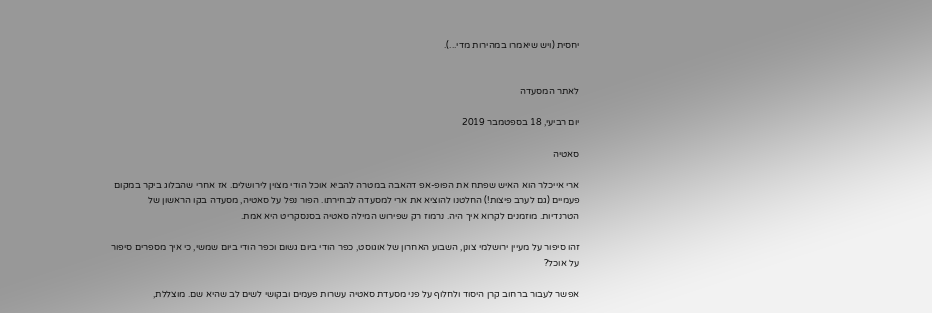יחסית (ויש שיאמרו במהירות מדי...).


לאתר המסעדה

יום רביעי, 18 בספטמבר 2019

סאטיה

ארי אייכלר הוא האיש שפתח את הפופ-אפ דהאבה במטרה להביא אוכל הודי מצוין לירושלים. אז אחרי שהבלוג ביקר במקום פעמיים (גם לערב פיצות!) החלטנו להוציא את ארי למסעדה לבחירתו. הפור נפל על סאטיה, מסעדה בקו הראשון של הטרנדיות. מוזמנים לקרוא איך היה. נרמוז רק שפירוש המילה סאטיה בסנסקריט היא אמת.

זהו סיפור על מעיין ירושלמי צונן, השבוע האחרון של אוגוסט, כפר הודי ביום גשום וכפר הודי ביום שמשי, כי איך מספרים סיפור על אוכל?

אפשר לעבור ברחוב קרן היסוד ולחלוף על פני מסעדת סאטיה עשרות פעמים ובקושי לשים לב שהיא שם. מוצללת,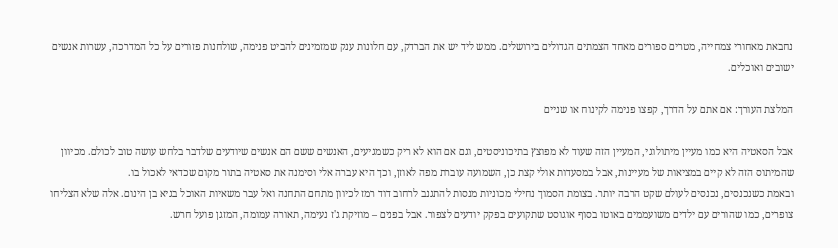נחבאת מאחורי צמחייה, מטרים ספורים מאחד הצמתים הגדולים בירושלים. ממש ליד יש את הברדק, עם חלונות ענק שמזמינים להביט פנימה, שולחנות פזורים על כל המדרכה, עשרות אנשים ישובים ואוכלים.

המלצת העורך: אם אתם על הדרך, קפצו פנימה לקינוח או שניים

אבל הסאטיה היא כמו מעיין מיתולוגי, המעיין הזה שעוד לא מפוצץ בתיכוניסטים, וגם אם הוא לא ריק כשמגיעים, האנשים ששם הם אנשים שיודעים שלדבר בלחש עושה טוב לכולם. מכיוון שהמיתוס הזה לא קיים במציאות של מעיינות, אבל במסעדות אולי קצת כן, השמועה עוברת מפה לאוזן, וכך היא עברה אלי וסימנה את סאטיה בתור מקום שכדאי לאכול בו.
ובאמת כשנכנסים, נכנסים לעולם שקט הרבה יותר. בצומת הסמוך נחילי מכוניות מנסות להתגנב לרחוב דוד רמז לכיוון מתחם התחנה ואל עבר משאיות האוכל בגיא בן הינום. אלה שלא הצליחו צופרים, כמו שהורים עם ילדים משועממים באוטו בסוף אוגוסט שתקועים בפקק יודעים לצפור. אבל בפנים – מוזיקת ג'ז נעימה, תאורה עמומה, המזגן פועל חרש.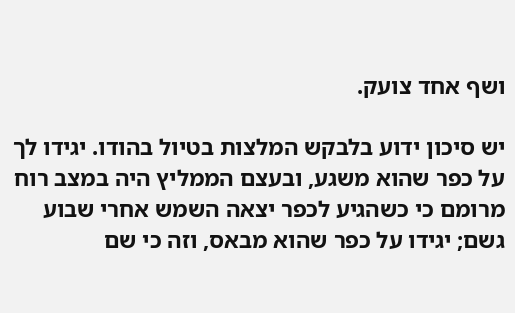ושף אחד צועק.

יש סיכון ידוע בלבקש המלצות בטיול בהודו. יגידו לך על כפר שהוא משגע, ובעצם הממליץ היה במצב רוח מרומם כי כשהגיע לכפר יצאה השמש אחרי שבוע גשם; יגידו על כפר שהוא מבאס, וזה כי שם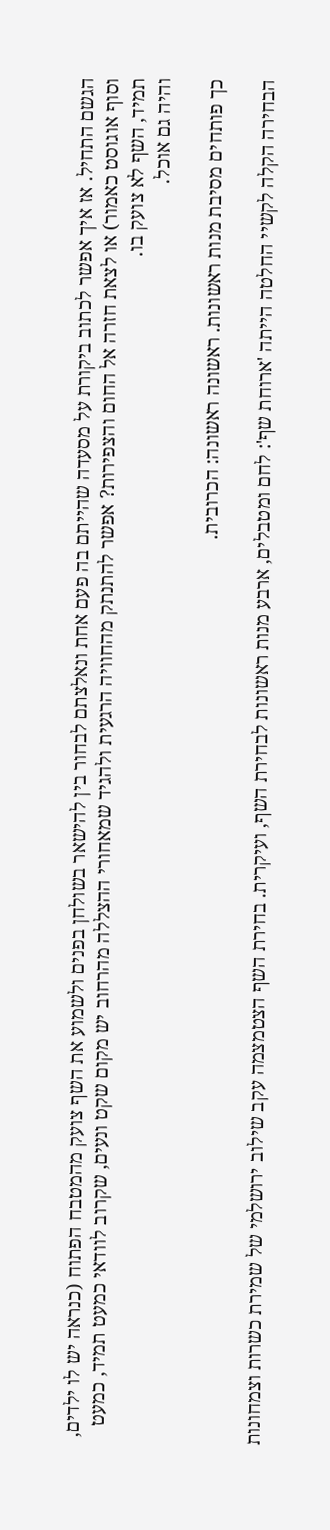הגשם התחיל. אז איך אפשר לכתוב ביקורת על מסעדה שהייתם בה פעם אחת ונאלצתם לבחור בין להישאר בשולחן בפנים ולשמוע את השף צועק מהמטבח הפתוח (כנראה יש לו ילדים, וסוף אוגוסט כאמור) או לצאת חזרה אל החום והצפירות? אפשר להתנתק מהחוויה הרגעית ולהגיד שמאחורי ההצללה מהרחוב יש מקום שקט ונעים, שקרוב לוודאי כמעט תמיד, כמעט תמיד, השף לא צועק בו.
והיה גם אוכל.

כך פותחים מסיבת מנות ראשונות. ראשונה ראשונה: הכרובית.

הבחירה הקלה לקשיי החלטה הייתה 'ארוחת שף': לחם ומטבלים, ארבע מנות ראשונות לבחירת השף, ועיקרית. בחירת השף הצטמצמה עקב שילוב ירושלמי של שמירת כשרות וצמחונות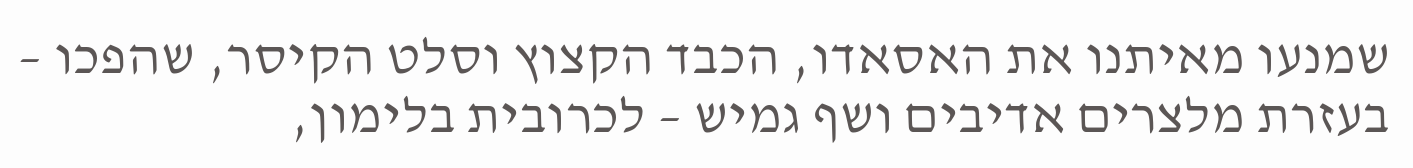שמנעו מאיתנו את האסאדו, הכבד הקצוץ וסלט הקיסר, שהפכו – בעזרת מלצרים אדיבים ושף גמיש – לכרובית בלימון,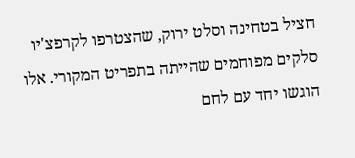חציל בטחינה וסלט ירוק, שהצטרפו לקרפצ'יו סלקים מפוחמים שהייתה בתפריט המקורי. אלו הוגשו יחד עם לחם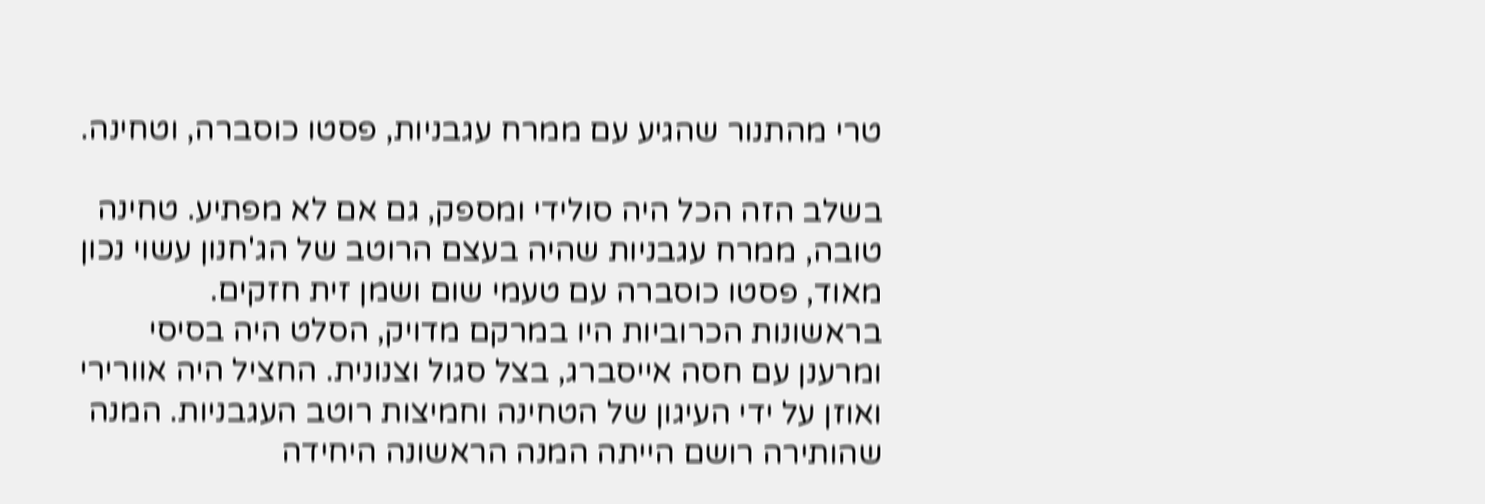טרי מהתנור שהגיע עם ממרח עגבניות, פסטו כוסברה, וטחינה.

בשלב הזה הכל היה סולידי ומספק, גם אם לא מפתיע. טחינה טובה, ממרח עגבניות שהיה בעצם הרוטב של הג'חנון עשוי נכון מאוד, פסטו כוסברה עם טעמי שום ושמן זית חזקים. בראשונות הכרוביות היו במרקם מדויק, הסלט היה בסיסי ומרענן עם חסה אייסברג, בצל סגול וצנונית. החציל היה אוורירי ואוזן על ידי העיגון של הטחינה וחמיצות רוטב העגבניות. המנה שהותירה רושם הייתה המנה הראשונה היחידה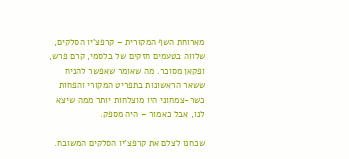מארוחת השף המקורית – קרפצ'יו הסלקים, שלווה בטעמים חזקים של בלסמי, קרם פרש, ופקאן מסוכר. מה שאומר שאפשר להניח ששאר הראשונות בתפריט המקורי והפחות כשר-צמחוני היו מוצלחות יותר ממה שיצא לנו, אבל כאמור – היה מספק.

שכחנו לצלם את קרפצ'יו הסלקים המשובח.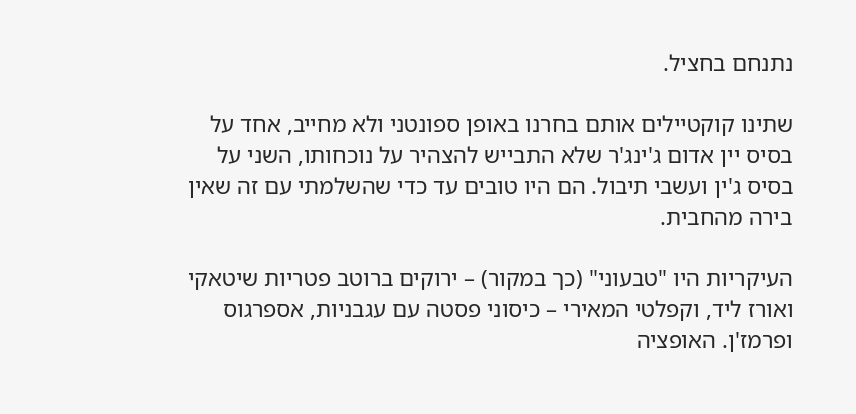נתנחם בחציל.

שתינו קוקטיילים אותם בחרנו באופן ספונטני ולא מחייב, אחד על בסיס יין אדום ג'ינג'ר שלא התבייש להצהיר על נוכחותו, השני על בסיס ג'ין ועשבי תיבול. הם היו טובים עד כדי שהשלמתי עם זה שאין בירה מהחבית.

העיקריות היו "טבעוני" (כך במקור) – ירוקים ברוטב פטריות שיטאקי ואורז ליד, וקפלטי המאירי – כיסוני פסטה עם עגבניות, אספרגוס ופרמז'ן. האופציה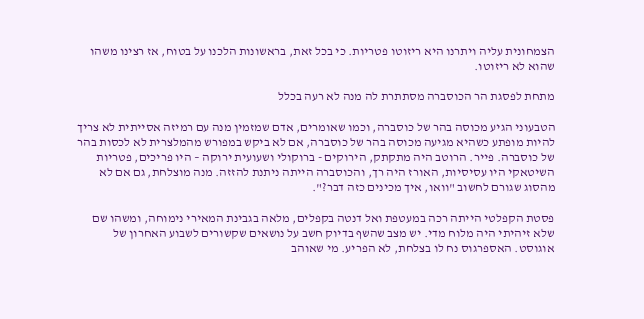הצמחונית עליה ויתרנו היא ריזוטו פטריות. כי בכל זאת, בראשונות הלכנו על בטוח, אז רצינו משהו שהוא לא ריזוטו.

מתחת לפסגת הר הכוסברה מסתתרת לה מנה לא רעה בכלל

הטבעוני הגיע מכוסה בהר של כוסברה, וכמו שאומרים, אדם שמזמין מנה עם רמיזה אסייתית לא צריך להיות מופתע כשהיא מגיעה מכוסה בהר של כוסברה, אם לא ביקש במפורש מהמלצרית לא לכסות בהר של כוסברה. פייר. הרוטב היה מתקתק, הירוקים - ברוקולי ושעועית ירוקה – היו פריכים, פטריות השיטאקי היו עסיסיות, האורז היה רך, והכוסברה הייתה ניתנת להזזה. מנה מוצלחת, גם אם לא מהסוג שגורם לחשוב "וואו, איך מכינים כזה דבר?".

פסטת הקפלטי הייתה רכה במעטפת ואל דנטה בקפלים, מלאה בגבינת המאירי נימוחה, ומשהו שם שלא זיהיתי היה מלוח מדי. יש מצב שהשף בדיוק חשב על נושאים שקשורים לשבוע האחרון של אוגוסט. האספרגוס נח לו בצלחת, לא הפריע. מי שאוהב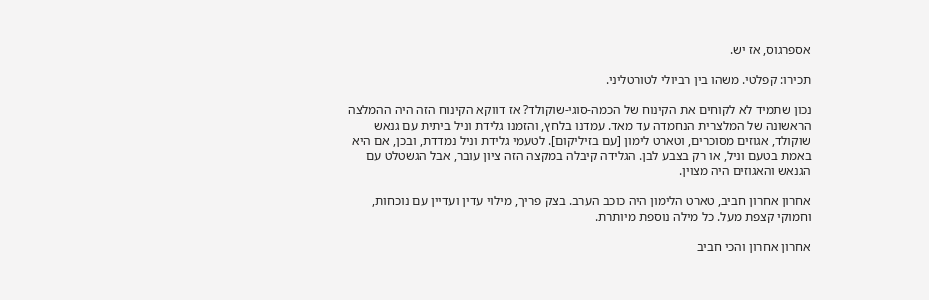אספרגוס, אז יש.

תכירו: קפלטי. משהו בין רביולי לטורטליני.

נכון שתמיד לא לקוחים את הקינוח של הכמה-סוגי-שוקולד? אז דווקא הקינוח הזה היה ההמלצה הראשונה של המלצרית הנחמדה עד מאד. עמדנו בלחץ, והזמנו גלידת וניל ביתית עם גנאש שוקולד, אגוזים מסוכרים, וטארט לימון [עם בזיליקום]. לטעמי גלידת וניל נמדדת, ובכן, אם היא באמת בטעם וניל, או רק בצבע לבן. הגלידה קיבלה במקצה הזה ציון עובר, אבל הגשטלט עם הגנאש והאגוזים היה מצוין.

אחרון אחרון חביב, טארט הלימון היה כוכב הערב. בצק פריך, מילוי עדין ועדיין עם נוכחות, וחמוקי קצפת מעל. כל מילה נוספת מיותרת.

אחרון אחרון והכי חביב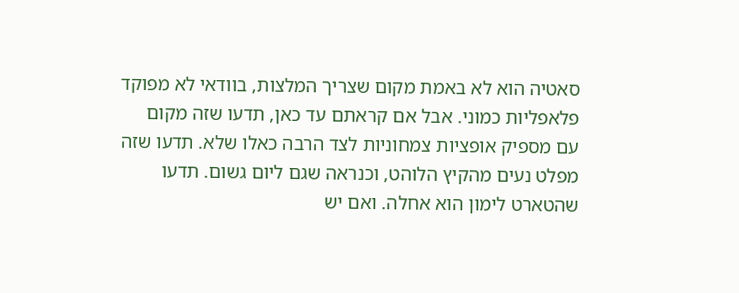סאטיה הוא לא באמת מקום שצריך המלצות, בוודאי לא מפוקד פלאפליות כמוני. אבל אם קראתם עד כאן, תדעו שזה מקום עם מספיק אופציות צמחוניות לצד הרבה כאלו שלא. תדעו שזה מפלט נעים מהקיץ הלוהט, וכנראה שגם ליום גשום. תדעו שהטארט לימון הוא אחלה. ואם יש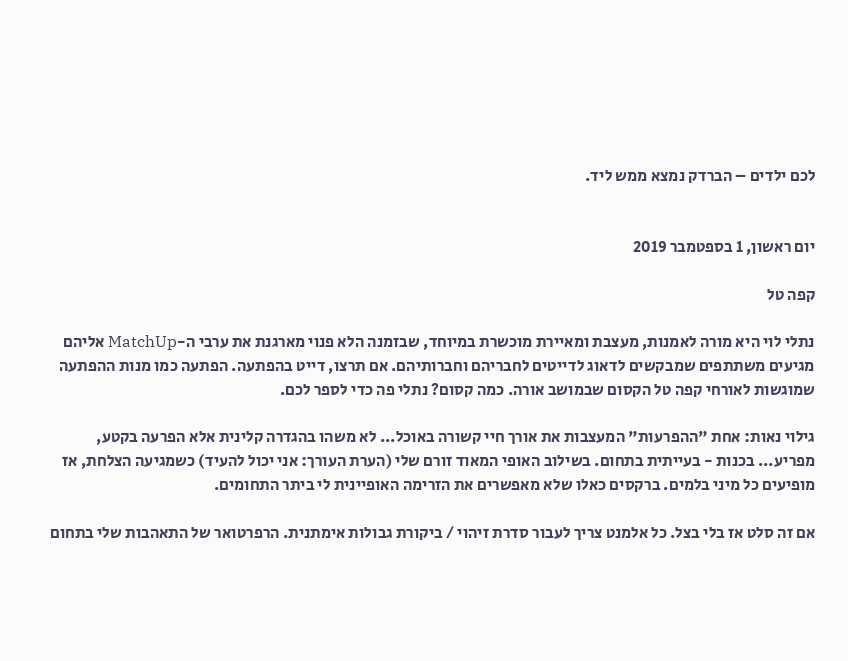לכם ילדים – הברדק נמצא ממש ליד.


יום ראשון, 1 בספטמבר 2019

קפה טל

נתלי לוי היא מורה לאמנות, מעצבת ומאיירת מוכשרת במיוחד, שבזמנה הלא פנוי מארגנת את ערבי ה-MatchUp אליהם מגיעים משתתפים שמבקשים לדאוג לדייטים לחבריהם וחברותיהם. אם תרצו, דייט בהפתעה. הפתעה כמו מנות ההפתעה שמוגשות לאורחי קפה טל הקסום שבמושב אורה. כמה קסום? נתלי פה כדי לספר לכם.

גילוי נאות: אחת "ההפרעות" המעצבות את אורך חיי קשורה באוכל... לא משהו בהגדרה קלינית אלא הפרעה בקטע, מפריע... בכנות - בעייתית בתחום. בשילוב האופי המאוד זורם שלי (הערת העורך: אני יכול להעיד) כשמגיעה הצלחת, אז מופיעים כל מיני בלמים. ברקסים כאלו שלא מאפשרים את הזרימה האופיינית לי ביתר התחומים.

אם זה סלט אז בלי בצל. כל אלמנט צריך לעבור סדרת זיהוי / ביקורת גבולות אימתנית. הרפרטואר של התאהבות שלי בתחום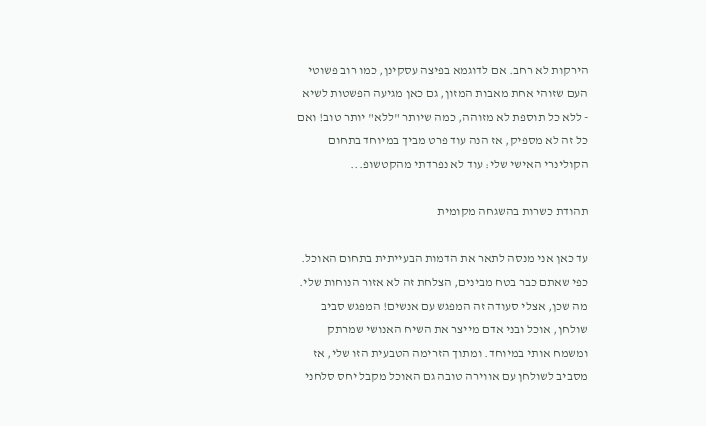הירקות לא רחב. אם לדוגמא בפיצה עסקינן, כמו רוב פשוטי העם שזוהי אחת מאבות המזון, גם כאן מגיעה הפשטות לשיא - ללא כל תוספת לא מזוהה, כמה שיותר "ללא" יותר טוב! ואם כל זה לא מספיק, אז הנה עוד פרט מביך במיוחד בתחום הקולינרי האישי שלי: עוד לא נפרדתי מהקטשופ...

תהודת כשרות בהשגחה מקומית

עד כאן אני מנסה לתאר את הדמות הבעייתית בתחום האוכל. כפי שאתם כבר בטח מבינים, הצלחת זה לא אזור הנוחות שלי. מה שכן, אצלי סעודה זה המפגש עם אנשים! המפגש סביב שולחן, אוכל ובני אדם מייצר את השיח האנושי שמרתק ומשמח אותי במיוחד. ומתוך הזרימה הטבעית הזו שלי, אז מסביב לשולחן עם אווירה טובה גם האוכל מקבל יחס סלחני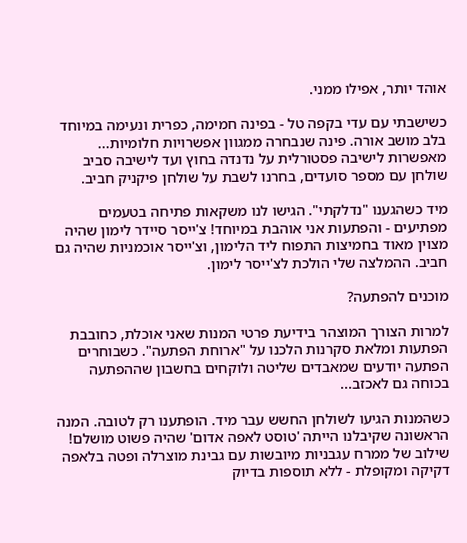אוהד יותר, אפילו ממני.

כשישבתי עם עדי בקפה טל - בפינה חמימה, כפרית ונעימה במיוחד בלב מושב אורה. פינה שנבחרה ממגוון אפשרויות חלומיות... מאפשרות לישיבה פסטורלית על נדנדה בחוץ ועד לישיבה סביב שולחן עם מספר סועדים, בחרנו לשבת על שולחן פיקניק חביב.

מיד כשהגענו "נדלקתי". הגישו לנו משקאות פתיחה בטעמים מפתיעים - והפתעות אני אוהבת במיוחד! צ'ייסר סיידר לימון שהיה מצוין מאוד בחמיצות התפוח ליד הלימון, וצ'ייסר אוכמניות שהיה גם חביב. ההמלצה שלי הולכת לצ'ייסר לימון.

מוכנים להפתעה?

למרות הצורך המוצהר בידיעת פרטי המנות שאני אוכלת, כחובבת הפתעות ומלאת סקרנות הלכנו על "ארוחת הפתעה". כשבוחרים הפתעה יודעים שמאבדים שליטה ולוקחים בחשבון שההפתעה בכוחה גם לאכזב...

כשהמנות הגיעו לשולחן החשש עבר מיד. הופתענו רק לטובה. המנה הראשונה שקיבלנו הייתה 'טוסט לאפה אדום' שהיה פשוט מושלם! שילוב של ממרח עגבניות מיובשות עם גבינת מוצרלה ופטה בלאפה דקיקה ומקופלת - ללא תוספות בדיוק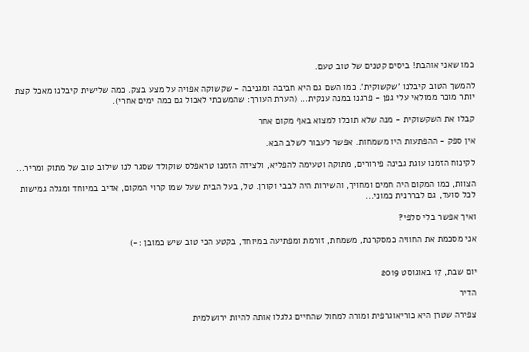כמו שאני אוהבת! ביסים קטנים של טוב טעם.

להמשך הטוב קיבלנו 'שקשוקית'. כמו השם גם היא חביבה ומגניבה - שקשוקה אפויה על מצע בצק. כמה שלישית קיבלנו מאכל קצת יותר מוכר ממולאי עלי גפן - פרגנו במנה ענקית... (הערת העורך: שהמשכתי לאכול גם כמה ימים אחרי).

קבלו את השקשוקית - מנה שלא תוכלו למצוא באף מקום אחר

אין ספק - ההפתעות היו משמחות. אפשר לעבור לשלב הבא.

לקינוח הזמנו עוגת גבינה פירורים, מתוקה וטעימה להפליא, ולצידה הזמנו טראפלס שוקולד שסגר לנו שילוב טוב של מתוק ומריר...

הצוות, כמו המקום היה חמים ומחויך, והשירות היה לבבי וקורן. טל, בעל הבית שעל שמו קרוי המקום, אדיב במיוחד ומגלה גמישות לכל סועד, גם לבררנית כמוני...

ואיך אפשר בלי סלפי?

אני מסכמת את החוויה כמסקרנת, משמחת, זורמת ומפתיעה במיוחד, בקטע הכי טוב שיש כמובן :-)


יום שבת, 17 באוגוסט 2019

הדיר

צפירה שטרן היא כוריאוגרפית ומורה למחול שהחיים גלגלו אותה להיות ירושלמית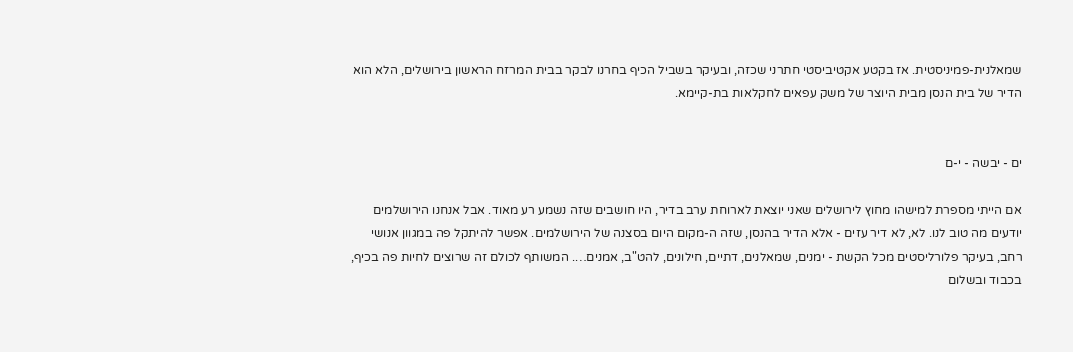שמאלנית-פמיניסטית. אז בקטע אקטיביסטי חתרני שכזה, ובעיקר בשביל הכיף בחרנו לבקר בבית המרזח הראשון בירושלים, הלא הוא הדיר של בית הנסן מבית היוצר של משק עפאים לחקלאות בת-קיימא.


ים - יבשה - י-ם

אם הייתי מספרת למישהו מחוץ לירושלים שאני יוצאת לארוחת ערב בדיר, היו חושבים שזה נשמע רע מאוד. אבל אנחנו הירושלמים יודעים מה טוב לנו. לא, לא דיר עזים - אלא הדיר בהנסן, שזה ה-מקום היום בסצנה של הירושלמים. אפשר להיתקל פה במגוון אנושי רחב, בעיקר פלורליסטים מכל הקשת - ימנים, שמאלנים, דתיים, חילונים, להט"ב, אמנים…. המשותף לכולם זה שרוצים לחיות פה בכיף, בכבוד ובשלום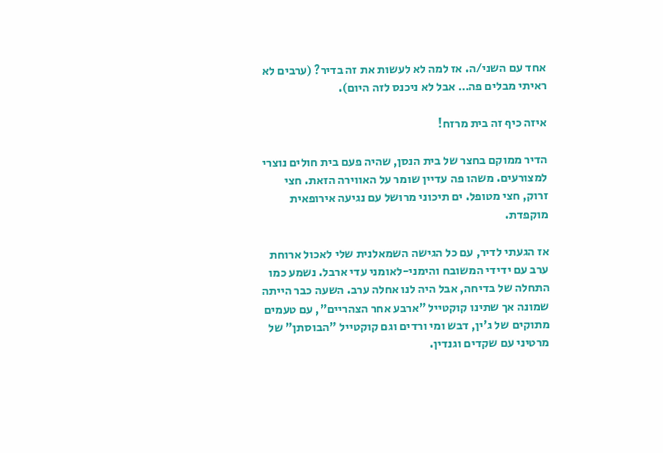אחד עם השני/ה. אז למה לא לעשות את זה בדיר? (ערבים לא ראיתי מבלים פה… אבל לא ניכנס לזה היום).

איזה כיף זה בית מרזח!

הדיר ממוקם בחצר של בית הנסן, שהיה פעם בית חולים נוצרי למצורעים. משהו פה עדיין שומר על האווירה הזאת. חצי זרוק, חצי מטופל. ים תיכוני מרושל עם נגיעה אירופאית מוקפדת.

אז הגעתי לדיר, עם כל הגישה השמאלנית שלי לאכול ארוחת ערב עם ידידי המשובח והימני-לאומני עדי ארבל. נשמע כמו התחלה של בדיחה, אבל היה לנו אחלה ערב. השעה כבר הייתה שמונה אך שתינו קוקטייל "ארבע אחר הצהריים", עם טעמים מתוקים של ג'ין, דבש ומי ורדים וגם קוקטייל "הבוסתן" של מרטיני עם שקדים וגנדין.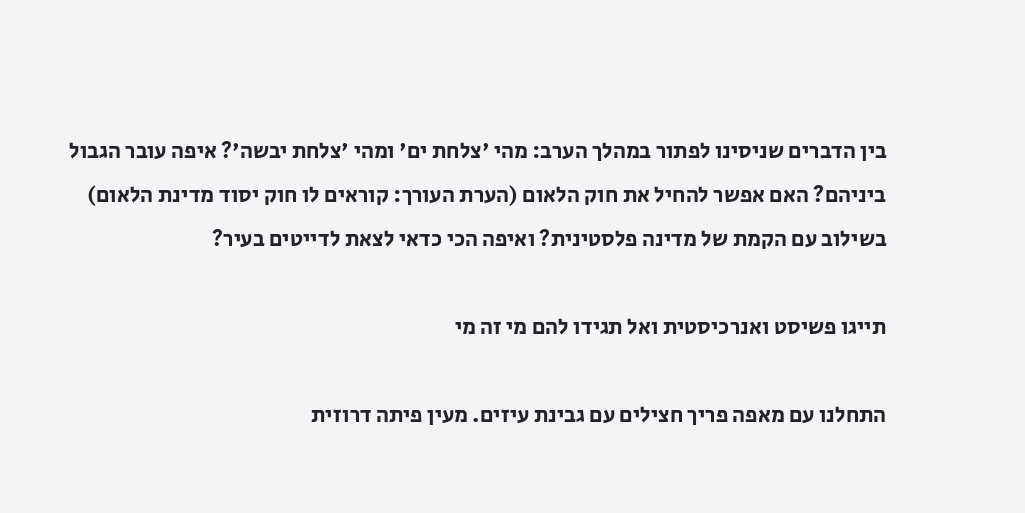בין הדברים שניסינו לפתור במהלך הערב: מהי 'צלחת ים' ומהי 'צלחת יבשה'? איפה עובר הגבול ביניהם? האם אפשר להחיל את חוק הלאום (הערת העורך: קוראים לו חוק יסוד מדינת הלאום) בשילוב עם הקמת של מדינה פלסטינית? ואיפה הכי כדאי לצאת לדייטים בעיר?

תייגו פשיסט ואנרכיסטית ואל תגידו להם מי זה מי

התחלנו עם מאפה פריך חצילים עם גבינת עיזים. מעין פיתה דרוזית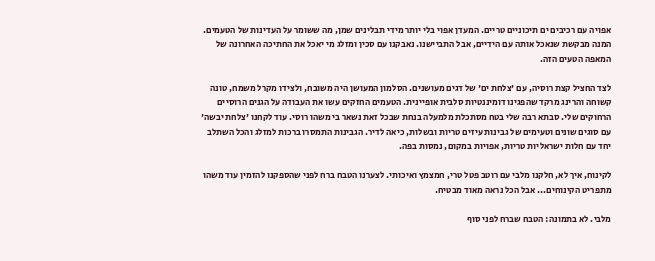אפויה עם רכיבים ים תיכוניים טריים. המעדן אפוי בלי יותר מידי תבלינים שמן, מה ששומר על העדינות של הטעמים. המנה מבקשת שנאכל אותה עם הידיים, אבל התביישנו. נאבקנו עם סכין ומזלג מי יאכל את החתיכה האחרונה של המאפה הטעים הזה.

לצד החציל קצת רוסיה, עם 'צלחת ים' של דגים מעושנים. הסלמון המעושן היה משובח, ולצידו מקרל משמח, טונה קשוחה והרינג מרקד שהפגינו דומיננטיות סלבית אופיינית. הטעמים החזקים עשו את העבודה על הגנים הרוסיים הרחוקים שלי. סבתא רבה שלי בטח מסתכלת מלמעלה בנחת שבכל זאת נשאר בי משהו רוסי. עוד לקחנו 'צלחת יבשה' עם סוגים שונים וטעימים של גבינות עיזים טריות ובשלות, כיאה לדיר. הגבינות התמסרו ברכות למזלג והכל השתלב יחד עם חלות ישראליות טריות, אפויות במקום, נמסות בפה.

לקינוח, איך לא, חלקנו מלבי עם רוטב פטל טרי, חמצמץ ואיכותי. לצערנו הטבח ברח לפני שהספקנו להזמין עוד משהו מתפריט הקינוחים... אבל הכל נראה מאוד מבטיח.

מלבי. לא בתמונה: הטבח שברח לפני סוף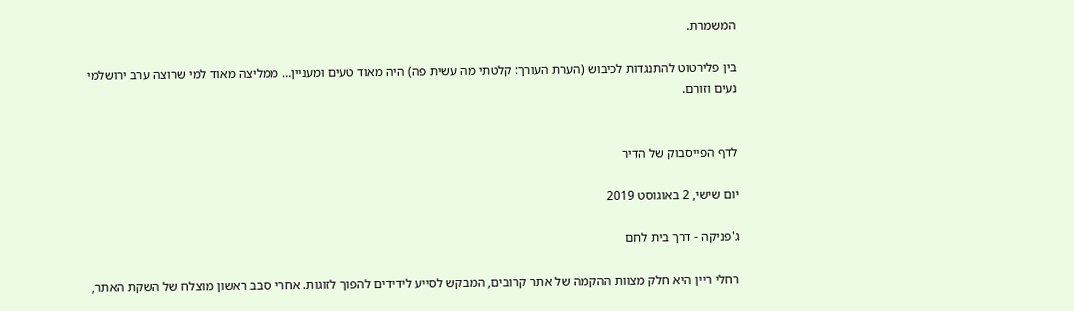המשמרת.

בין פלירטוט להתנגדות לכיבוש (הערת העורך: קלטתי מה עשית פה) היה מאוד טעים ומעניין… ממליצה מאוד למי שרוצה ערב ירושלמי נעים וזורם.


לדף הפייסבוק של הדיר

יום שישי, 2 באוגוסט 2019

ג'פניקה - דרך בית לחם

רחלי ריין היא חלק מצוות ההקמה של אתר קרובים, המבקש לסייע לידידים להפוך לזוגות. אחרי סבב ראשון מוצלח של השקת האתר,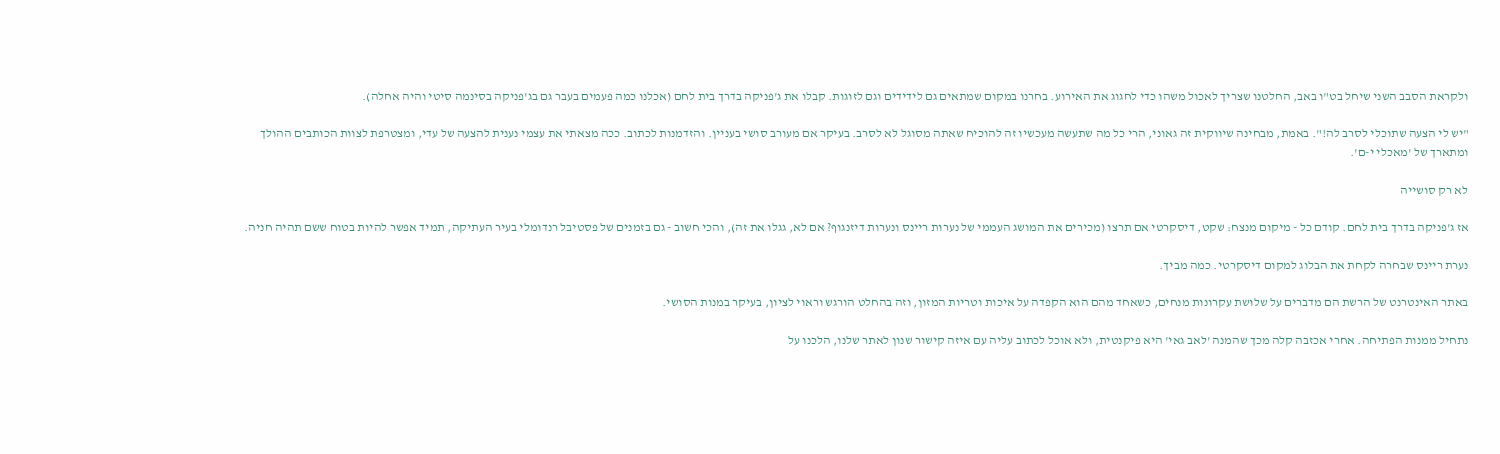ולקראת הסבב השני שיחל בט"ו באב, החלטנו שצריך לאכול משהו כדי לחגוג את האירוע. בחרנו במקום שמתאים גם לידידים וגם לזוגות. קבלו את ג'פניקה בדרך בית לחם (אכלנו כמה פעמים בעבר גם בג'פניקה בסינמה סיטי והיה אחלה).

"יש לי הצעה שתוכלי לסרב לה!". באמת, מבחינה שיווקית זה גאוני, הרי כל מה שתעשה מעכשיו זה להוכיח שאתה מסוגל לא לסרב. בעיקר אם מעורב סושי בעניין. והזדמנות לכתוב. ככה מצאתי את עצמי נענית להצעה של עדי, ומצטרפת לצוות הכותבים ההולך ומתארך של 'מאכלי י-ם'.

לא רק סושייה

אז ג'פניקה בדרך בית לחם. קודם כל - מיקום מנצח: שקט, דיסקרטי אם תרצו (מכירים את המושג העממי של נערות ריינס ונערות דיזנגוף? אם לא, גגלו את זה), והכי חשוב - גם בזמנים של פסטיבל רנדומלי בעיר העתיקה, תמיד אפשר להיות בטוח ששם תהיה חניה.

נערת ריינס שבחרה לקחת את הבלוג למקום דיסקרטי. כמה מביך.

באתר האינטרנט של הרשת הם מדברים על שלושת עקרונות מנחים, כשאחד מהם הוא הקפדה על איכות וטריות המזון, וזה בהחלט הורגש וראוי לציון, בעיקר במנות הסושי.

נתחיל ממנות הפתיחה. אחרי אכזבה קלה מכך שהמנה 'לאב גאי' היא פיקנטית, ולא אוכל לכתוב עליה עם איזה קישור שנון לאתר שלנו, הלכנו על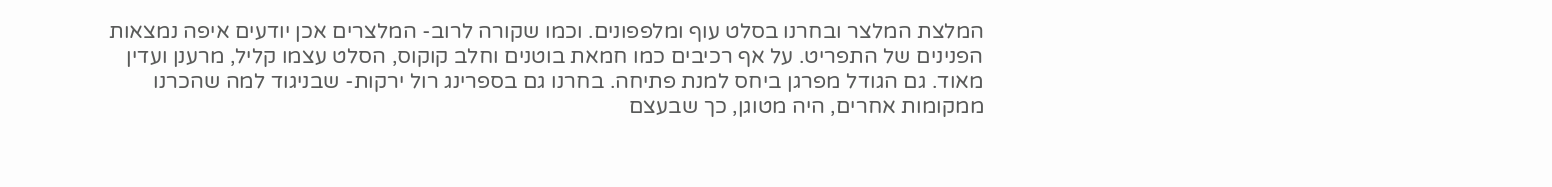המלצת המלצר ובחרנו בסלט עוף ומלפפונים. וכמו שקורה לרוב- המלצרים אכן יודעים איפה נמצאות הפנינים של התפריט. על אף רכיבים כמו חמאת בוטנים וחלב קוקוס, הסלט עצמו קליל, מרענן ועדין מאוד. גם הגודל מפרגן ביחס למנת פתיחה. בחרנו גם בספרינג רול ירקות- שבניגוד למה שהכרנו ממקומות אחרים, היה מטוגן, כך שבעצם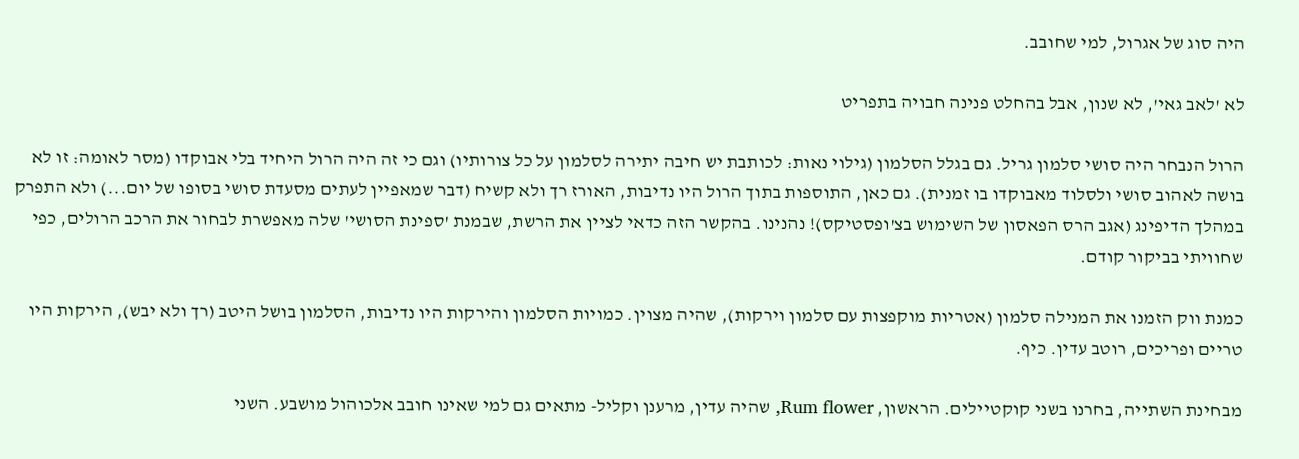היה סוג של אגרול, למי שחובב.

לא 'לאב גאי', לא שנון, אבל בהחלט פנינה חבויה בתפריט

הרול הנבחר היה סושי סלמון גריל. גם בגלל הסלמון (גילוי נאות: לכותבת יש חיבה יתירה לסלמון על כל צורותיו) וגם כי זה היה הרול היחיד בלי אבוקדו (מסר לאומה: זו לא בושה לאהוב סושי ולסלוד מאבוקדו בו זמנית). גם כאן, התוספות בתוך הרול היו נדיבות, האורז רך ולא קשיח (דבר שמאפיין לעתים מסעדת סושי בסופו של יום...) ולא התפרק במהלך הדיפינג (אגב הרס הפאסון של השימוש בצ'ופסטיקס)! נהנינו. בהקשר הזה כדאי לציין את הרשת, שבמנת 'ספינת הסושי' שלה מאפשרת לבחור את הרכב הרולים, כפי שחוויתי בביקור קודם.

כמנת ווק הזמנו את המנילה סלמון (אטריות מוקפצות עם סלמון וירקות), שהיה מצוין. כמויות הסלמון והירקות היו נדיבות, הסלמון בושל היטב (רך ולא יבש), הירקות היו טריים ופריכים, רוטב עדין. כיף.

מבחינת השתייה, בחרנו בשני קוקטיילים. הראשון, Rum flower, שהיה עדין, מרענן וקליל- מתאים גם למי שאינו חובב אלכוהול מושבע. השני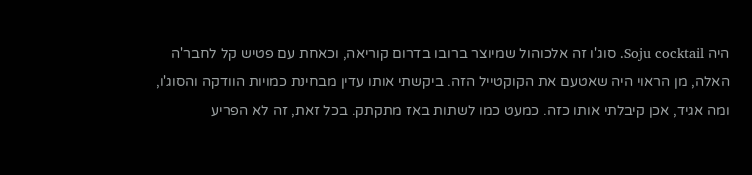היה Soju cocktail. סוג'ו זה אלכוהול שמיוצר ברובו בדרום קוריאה, וכאחת עם פטיש קל לחבר'ה האלה, מן הראוי היה שאטעם את הקוקטייל הזה. ביקשתי אותו עדין מבחינת כמויות הוודקה והסוג'ו, ומה אגיד, אכן קיבלתי אותו כזה. כמעט כמו לשתות באז מתקתק. בכל זאת, זה לא הפריע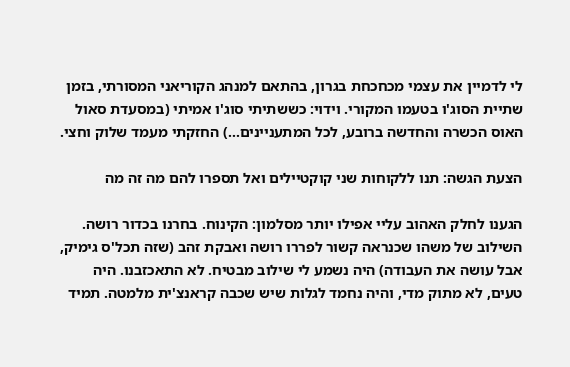לי לדמיין את עצמי מכחכחת בגרון, בהתאם למנהג הקוריאני המסורתי, בזמן שתיית הסוג'ו בטעמו המקורי. וידוי: כששתיתי סוג'ו אמיתי (במסעדת סאול האוס הכשרה והחדשה ברובע, לכל המתעניינים...) החזקתי מעמד שלוק וחצי.

הצעת הגשה: תנו ללקוחות שני קוקטיילים ואל תספרו להם מה זה מה

הגענו לחלק האהוב עליי אפילו יותר מסלמון: הקינוח. בחרנו בכדור רושה. השילוב של משהו שכנראה קשור לפררו רושה ואבקת זהב (שזה תכל'ס גימיק, אבל עושה את העבודה) היה נשמע לי שילוב מבטיח. לא התאכזבנו. היה טעים, לא מתוק מדי, והיה נחמד לגלות שיש שכבה קראנצ'ית מלמטה. תמיד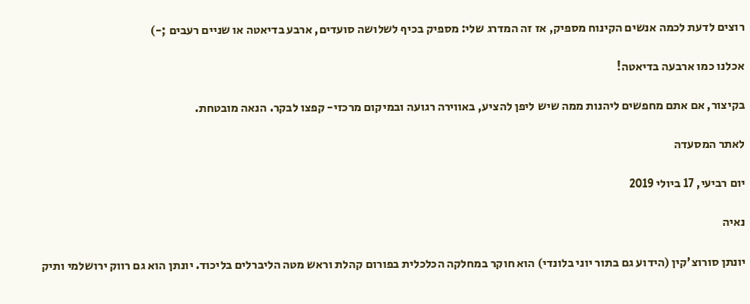רוצים לדעת לכמה אנשים הקינוח מספיק, אז זה המדרג שלי: מספיק בכיף לשלושה סועדים, ארבע בדיאטה או שניים רעבים ;-)

אכלנו כמו ארבעה בדיאטה!

בקיצור, אם אתם מחפשים ליהנות ממה שיש ליפן להציע, באווירה רגועה ובמיקום מרכזי- קפצו לבקר. הנאה מובטחת.

לאתר המסעדה

יום רביעי, 17 ביולי 2019

נאיה

יונתן סורוצ'קין (הידוע גם בתור יוני בלונדי) הוא חוקר במחלקה הכלכלית בפורום קהלת וראש מטה הליברלים בליכוד. יונתן הוא גם רווק ירושלמי ותיק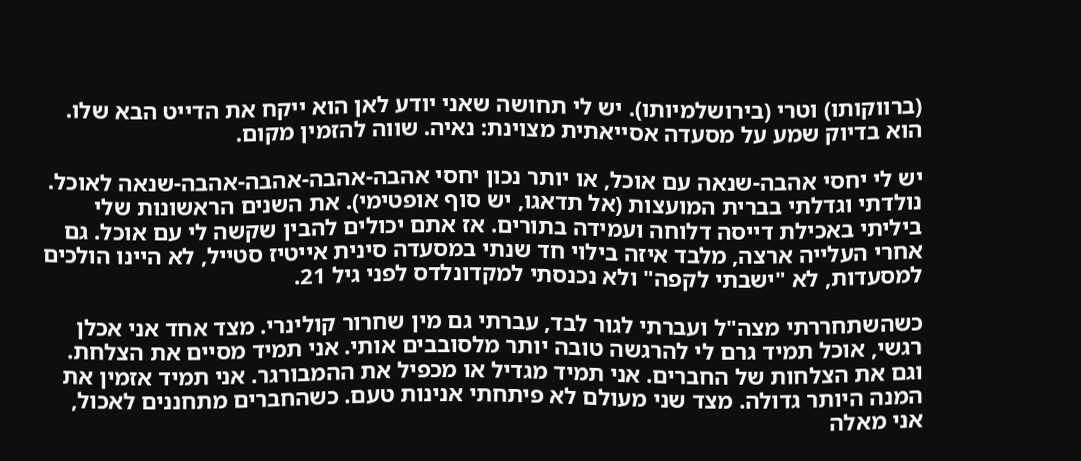(ברווקותו) וטרי (בירושלמיותו). יש לי תחושה שאני יודע לאן הוא ייקח את הדייט הבא שלו. הוא בדיוק שמע על מסעדה אסייאתית מצוינת: נאיה. שווה להזמין מקום.

יש לי יחסי אהבה-שנאה עם אוכל, או יותר נכון יחסי אהבה-אהבה-אהבה-אהבה-שנאה לאוכל. נולדתי וגדלתי בברית המועצות (אל תדאגו, יש סוף אופטימי). את השנים הראשונות שלי ביליתי באכילת דייסה דלוחה ועמידה בתורים. אז אתם יכולים להבין שקשה לי עם אוכל. גם אחרי העלייה ארצה, מלבד איזה בילוי חד שנתי במסעדה סינית אייטיז סטייל, לא היינו הולכים למסעדות, לא "ישבתי לקפה" ולא נכנסתי למקדונלדס לפני גיל 21.

כשהשתחררתי מצה"ל ועברתי לגור לבד, עברתי גם מין שחרור קולינרי. מצד אחד אני אכלן רגשי, אוכל תמיד גרם לי להרגשה טובה יותר מלסובבים אותי. אני תמיד מסיים את הצלחת. וגם את הצלחות של החברים. אני תמיד מגדיל או מכפיל את ההמבורגר. אני תמיד אזמין את המנה היותר גדולה. מצד שני מעולם לא פיתחתי אנינות טעם. כשהחברים מתחננים לאכול, אני מאלה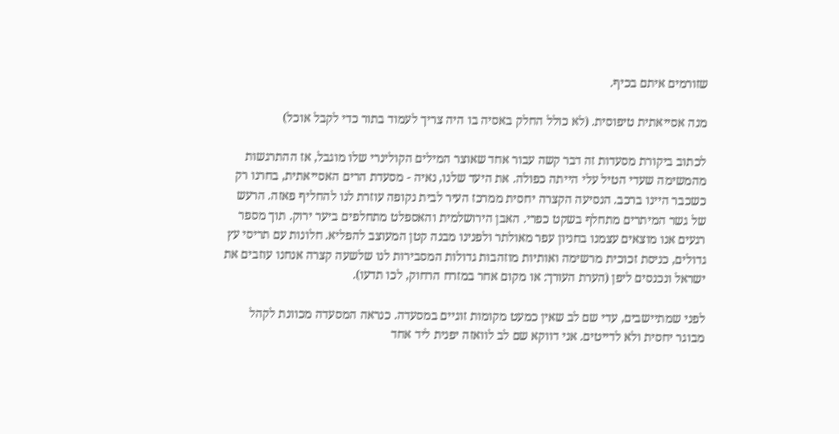שזורמים איתם בכיף.

מנה אסייאתית טיפוסית. (לא כולל החלק באסיה בו היה צריך לעמוד בתור כדי לקבל אוכל)

לכתוב ביקורת מסעדות זה דבר קשה עבור אחד שאוצר המילים הקולינרי שלו מוגבל, אז ההתרגשות מהמשימה שעדי הטיל עלי הייתה כפולה. את היעד שלנו, נאיה - מסעדת הרים האסייאתית, בחרנו רק כשכבר היינו ברכב. הנסיעה הקצרה יחסית ממרכז העיר לבית נקופה עוזרת לנו להחליף פאזה. הרעש של גשר המיתרים מתחלף בשקט כפרי. האבן הירושלמית והאספלט מתחלפים ביער ירוק. תוך מספר רגעים אנו מוצאים עצמנו בחניון עפר מאולתר ולפנינו מבנה קטן המעוצב להפליא. חלונות עם תריסי עץ גדולים, כניסת זכוכית מרשימה ואותיות מוזהבות גדולות המסבירות לנו שלשעה קצרה אנחנו עוזבים את ישראל ונכנסים ליפן (הערת העורך: או מקום אחר במזרח הרחוק, לכו תדעו).

לפני שמתיישבים, עדי שם לב שאין כמעט מקומות זוגיים במסעדה. כנראה המסעדה מכוונת לקהל מבוגר יחסית ולא לדייטים. אני דווקא שם לב לוואזה יפנית ליד אחד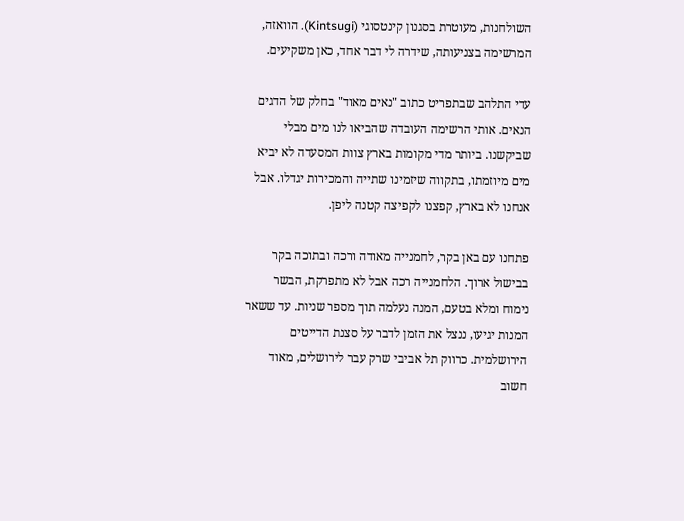השולחנות, מעוטרת בסגנון קינטסוגי (Kintsugi). הוואזה, המרשימה בצניעותה, שידרה לי דבר אחד, כאן משקיעים.

עדי התלהב שבתפריט כתוב "נאים מאוד" בחלק של הדגים הנאים. אותי הרשימה העובדה שהביאו לנו מים מבלי שביקשנו. ביותר מדי מקומות בארץ צוות המסעדה לא יביא מים מיוזמתו, בתקווה שיזמינו שתייה והמכירות יגדלו. אבל אנחנו לא בארץ, קפצנו לקפיצה קטנה ליפן.

פתחנו עם באן בקר, לחמנייה מאודה ורכה ובתוכה בקר בבישול ארוך. הלחמנייה רכה אבל לא מתפרקת, הבשר נימוח ומלא בטעם, המנה נעלמה תוך מספר שניות. עד ששאר המנות יגיעו, ננצל את הזמן לדבר על סצנת הדייטים הירושלמית. כרווק תל אביבי שרק עבר לירושלים, מאוד חשוב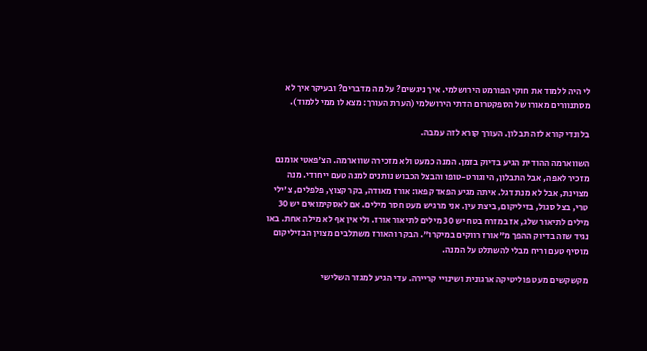לי היה ללמוד את חוקי הפורמט הירושלמי. איך ניגשים? על מה מדברים? ובעיקר איך לא מסתנוורים מאורו של הספקטרום הדתי הירושלמי (הערת העורך: מצא לו ממי ללמוד).

בלונדי קורא לזה תבלון. העורך קורא לזה עמבה.

השווארמה ההודית הגיע בדיוק בזמן. המנה כמעט ולא מזכירה שווארמה. הצ'פאטי אומנם מזכיר לאפה, אבל התבלון, היוגורט-טופו והבצל הכבוש נותנים למנה טעם ייחודי. מנה מצוינת, אבל לא מנת דגל. איתה מגיע הפאד קפאו: אורז מאודה, בקר קצוץ, פלפלים, צ'ילי טרי, בצל סגול, בזיליקום, ביצת עין. אני מרגיש מעט חסר מילים. אם לאסקימואים יש 30 מילים לתיאור שלג, אז במזרח בטח יש 30 מילים לתיאור אורז. ולי אין אף לא מילה אחת. באו נגיד שזה בדיוק ההפך מ"אורז רווקים במיקרו". הבקר והאורז משתלבים מצוין הבזיליקום מוסיף טעם וריח מבלי להשתלט על המנה.

מקשקשים מעט פוליטיקה ארגונית ושינויי קריירה. עדי הגיע למגזר השלישי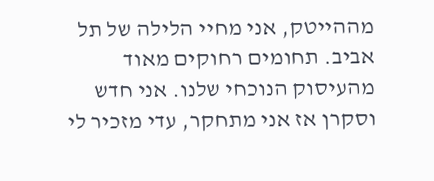מההייטק, אני מחיי הלילה של תל אביב. תחומים רחוקים מאוד מהעיסוק הנוכחי שלנו. אני חדש וסקרן אז אני מתחקר, עדי מזכיר לי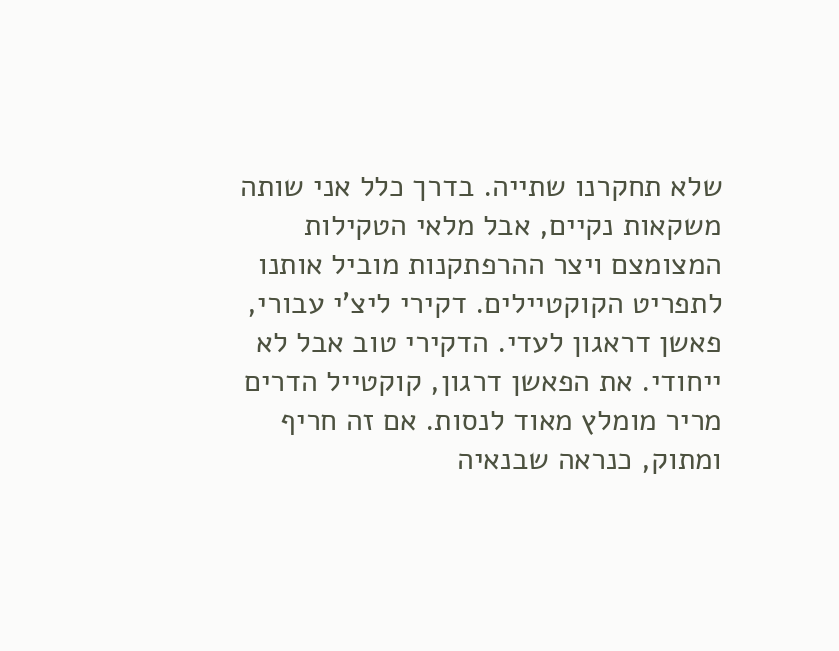שלא תחקרנו שתייה. בדרך כלל אני שותה משקאות נקיים, אבל מלאי הטקילות המצומצם ויצר ההרפתקנות מוביל אותנו לתפריט הקוקטיילים. דקירי ליצ'י עבורי, פאשן דראגון לעדי. הדקירי טוב אבל לא ייחודי. את הפאשן דרגון, קוקטייל הדרים מריר מומלץ מאוד לנסות. אם זה חריף ומתוק, כנראה שבנאיה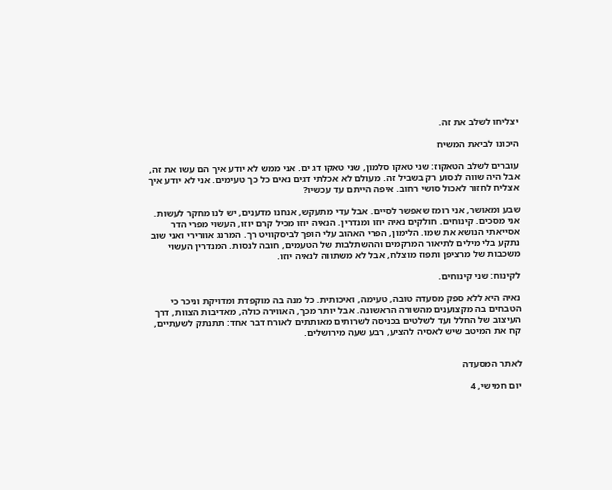יצליחו לשלב את זה.

היכונו לביאת המשיח

עוברים לשלב הטאקוז: שני טאקו סלמון, שני טאקו דג ים. אני ממש לא יודע איך הם עשו את זה, אבל היה שווה לנסוע רק בשביל זה. מעולם לא אכלתי דגים נאים כל כך טעימים. אני לא יודע איך אצליח לחזור לאכול סושי רחוב. איפה הייתם עד עכשיו?

שבע ומאושר, אני רומז שאפשר לסיים. אבל עדי מתעקש, אנחנו מדענים, יש לנו מחקר לעשות. אני מסכים. קינוחים. חולקים נאיה יוזו ומנדרין. הנאיה יוזו מכיל קרם יוזו, העשוי מפרי הדר אסייאתי הנושא את שמו. הלימון, הפרי האהוב עלי הופך לביסקוויט רך. המרנג אוורירי ואני שוב נתקע בלי מילים לתיאור המרקמים וההשתלבות של הטעמים, חובה לנסות. המנדרין העשוי משכבות של מרציפן ותפוז מוצלח, אבל לא משתווה לנאיה יוזו.

לקינוח: שני קינוחים.

נאיה היא ללא ספק מסעדה טובה, טעימה, ואיכותית. כל מנה בה מוקפדת ומדויקת וניכר כי הטבחים בה מקצוענים מהשורה הראשונה. אבל יותר מכך, האווירה כולה, מאדיבות הצוות, דרך העיצוב של החלל ועד לשלטים בכניסה לשרותים מאותתים לאורח דבר אחד: תתנתק לשעתיים, קח את המיטב שיש לאסיה להציע, רבע שעה מירושלים.


לאתר המסעדה

יום חמישי, 4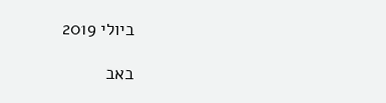ביולי 2019

באב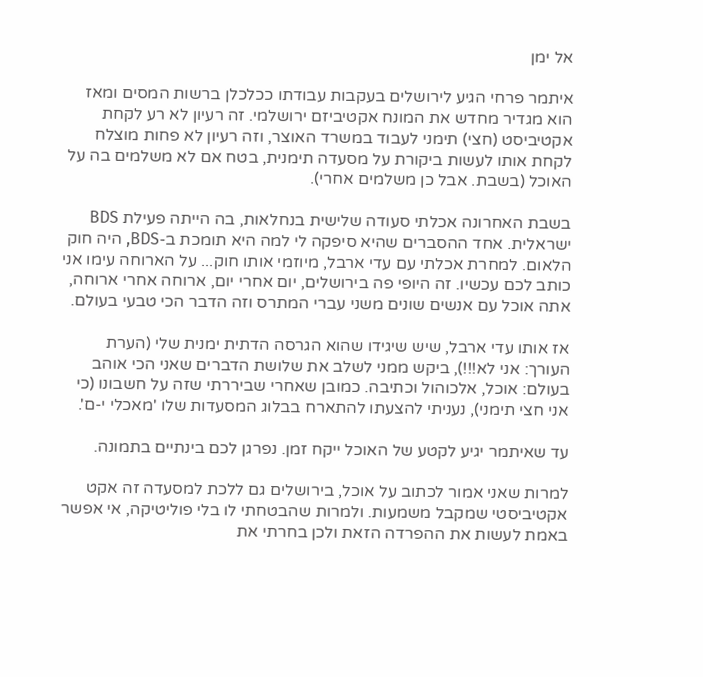אל ימן

איתמר פרחי הגיע לירושלים בעקבות עבודתו ככלכלן ברשות המסים ומאז הוא מגדיר מחדש את המונח אקטיביזם ירושלמי. זה רעיון לא רע לקחת אקטיביסט (חצי) תימני לעבוד במשרד האוצר, וזה רעיון לא פחות מוצלח לקחת אותו לעשות ביקורת על מסעדה תימנית, בטח אם לא משלמים בה על האוכל (בשבת. אבל כן משלמים אחרי).

בשבת האחרונה אכלתי סעודה שלישית בנחלאות, בה הייתה פעילת BDS ישראלית. אחד ההסברים שהיא סיפקה לי למה היא תומכת ב-BDS, היה חוק הלאום. למחרת אכלתי עם עדי ארבל, מיוזמי אותו חוק... על הארוחה עימו אני כותב לכם עכשיו. זה היופי פה בירושלים, יום אחרי יום, ארוחה אחרי ארוחה, אתה אוכל עם אנשים שונים משני עברי המתרס וזה הדבר הכי טבעי בעולם.

אז אותו עדי ארבל, שיש שיגידו שהוא הגרסה הדתית ימנית שלי (הערת העורך: אני לא!!!), ביקש ממני לשלב את שלושת הדברים שאני הכי אוהב בעולם: אוכל, אלכוהול וכתיבה. כמובן שאחרי שביררתי שזה על חשבונו (כי אני חצי תימני), נעניתי להצעתו להתארח בבלוג המסעדות שלו 'מאכלי י-ם'.

עד שאיתמר יגיע לקטע של האוכל ייקח זמן. נפרגן לכם בינתיים בתמונה.

למרות שאני אמור לכתוב על אוכל, בירושלים גם ללכת למסעדה זה אקט אקטיביסטי שמקבל משמעות. ולמרות שהבטחתי לו בלי פוליטיקה, אי אפשר באמת לעשות את ההפרדה הזאת ולכן בחרתי את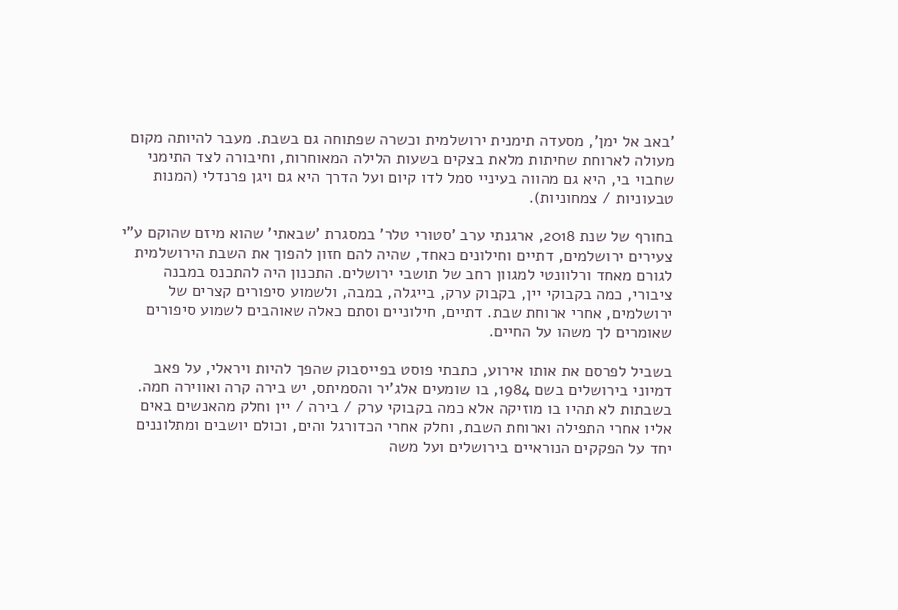'באב אל ימן', מסעדה תימנית ירושלמית וכשרה שפתוחה גם בשבת. מעבר להיותה מקום מעולה לארוחת שחיתות מלאת בצקים בשעות הלילה המאוחרות, וחיבורה לצד התימני שחבוי בי, היא גם מהווה בעיניי סמל לדו קיום ועל הדרך היא גם ויגן פרנדלי (המנות טבעוניות / צמחוניות).

בחורף של שנת 2018, ארגנתי ערב 'סטורי טלר' במסגרת 'שבאתי' שהוא מיזם שהוקם ע"י צעירים ירושלמים, דתיים וחילונים כאחד, שהיה להם חזון להפוך את השבת הירושלמית לגורם מאחד ורלוונטי למגוון רחב של תושבי ירושלים. התכנון היה להתכנס במבנה ציבורי, כמה בקבוקי יין, בקבוק ערק, בייגלה, במבה, ולשמוע סיפורים קצרים של ירושלמים, אחרי ארוחת שבת. דתיים, חילוניים וסתם כאלה שאוהבים לשמוע סיפורים שאומרים לך משהו על החיים.

בשביל לפרסם את אותו אירוע, כתבתי פוסט בפייסבוק שהפך להיות ויראלי, על פאב דמיוני בירושלים בשם 1984, בו שומעים אלג'יר והסמיתס, יש בירה קרה ואווירה חמה. בשבתות לא תהיו בו מוזיקה אלא כמה בקבוקי ערק / בירה / יין וחלק מהאנשים באים אליו אחרי התפילה וארוחת השבת, וחלק אחרי הכדורגל והים, וכולם יושבים ומתלוננים יחד על הפקקים הנוראיים בירושלים ועל משה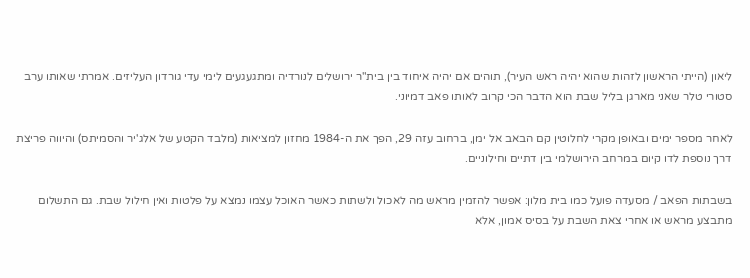ליאון (הייתי הראשון לזהות שהוא יהיה ראש העיר), תוהים אם יהיה איחוד בין בית"ר ירושלים לנורדיה ומתגעגעים לימי עדי גורדון העליזים. אמרתי שאותו ערב סטורי טלר שאני מארגן בליל שבת הוא הדבר הכי קרוב לאותו פאב דמיוני.

לאחר מספר ימים ובאופן מקרי לחלוטין קם הבאב אל ימן, ברחוב עזה 29, הפך את ה-1984 מחזון למציאות (מלבד הקטע של אלג'יר והסמיתס) והיווה פריצת דרך נוספת לדו קיום במרחב הירושלמי בין דתיים וחילוניים.

בשבתות הפאב / מסעדה פועל כמו בית מלון: אפשר להזמין מראש מה לאכול ולשתות כאשר האוכל עצמו נמצא על פלטות ואין חילול שבת. גם התשלום מתבצע מראש או אחרי צאת השבת על בסיס אמון, אלא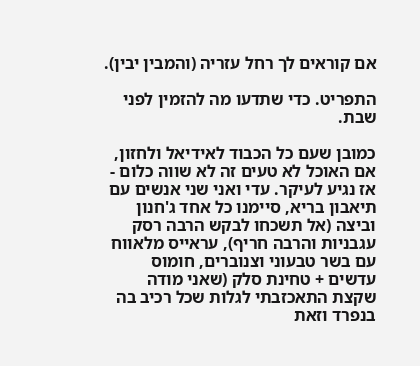אם קוראים לך רחל עזריה (והמבין יבין).

התפריט. כדי שתדעו מה להזמין לפני שבת.

כמובן שעם כל הכבוד לאידיאל ולחזון, אם האוכל לא טעים זה לא שווה כלום - אז נגיע לעיקר. עדי ואני שני אנשים עם תיאבון בריא, סיימנו כל אחד ג'חנון וביצה (אל תשכחו לבקש הרבה רסק עגבניות והרבה חריף), עראייס מלאווח עם בשר טבעוני וצנוברים, חומוס עדשים + טחינת סלק (שאני מודה שקצת התאכזבתי לגלות שכל רכיב בה בנפרד וזאת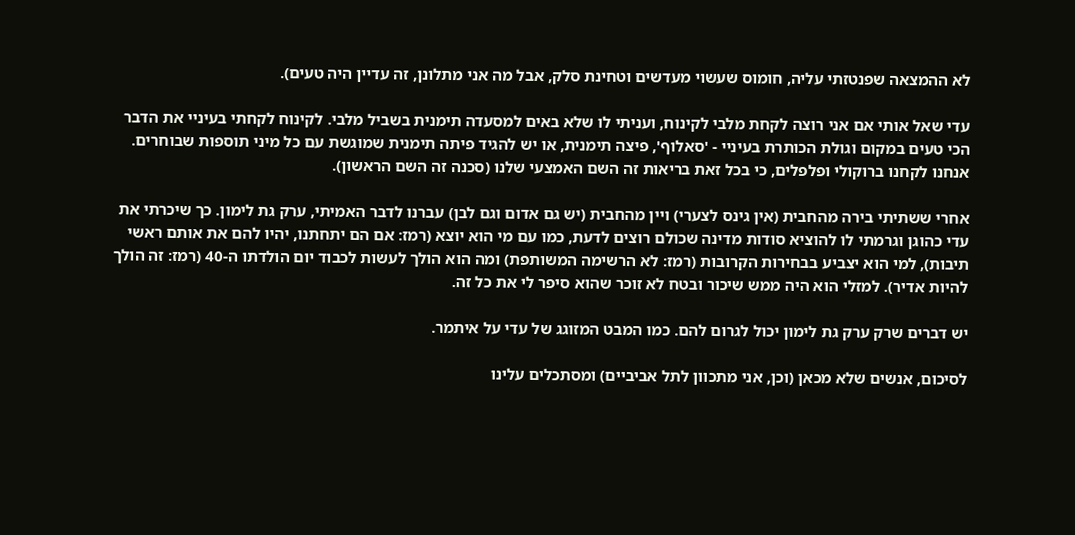לא ההמצאה שפנטזתי עליה, חומוס שעשוי מעדשים וטחינת סלק, אבל מה אני מתלונן, זה עדיין היה טעים).

עדי שאל אותי אם אני רוצה לקחת מלבי לקינוח, ועניתי לו שלא באים למסעדה תימנית בשביל מלבי. לקינוח לקחתי בעיניי את הדבר הכי טעים במקום וגולת הכותרת בעיניי - 'סאלוף', פיצה תימנית, או יש להגיד פיתה תימנית שמוגשת עם כל מיני תוספות שבוחרים. אנחנו לקחנו ברוקולי ופלפלים, כי בכל זאת בריאות זה השם האמצעי שלנו (סכנה זה השם הראשון).

אחרי ששתיתי בירה מהחבית (אין גינס לצערי) ויין מהחבית (יש גם אדום וגם לבן) עברנו לדבר האמיתי, ערק גת לימון. כך שיכרתי את עדי כהוגן וגרמתי לו להוציא סודות מדינה שכולם רוצים לדעת, כמו עם מי הוא יוצא (רמז: אם הם יתחתנו, יהיו להם את אותם ראשי תיבות), למי הוא יצביע בבחירות הקרובות (רמז: לא הרשימה המשותפת) ומה הוא הולך לעשות לכבוד יום הולדתו ה-40 (רמז: זה הולך להיות אדיר). למזלי הוא היה ממש שיכור ובטח לא זוכר שהוא סיפר לי את כל זה.

יש דברים שרק ערק גת לימון יכול לגרום להם. כמו המבט המזוגג של עדי על איתמר.

לסיכום, אנשים שלא מכאן (וכן, אני מתכוון לתל אביביים) ומסתכלים עלינו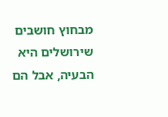מבחוץ חושבים שירושלים היא הבעיה, אבל הם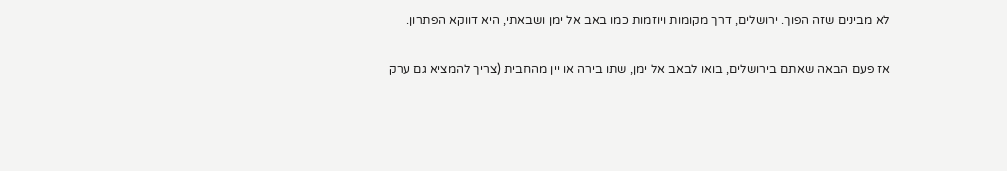לא מבינים שזה הפוך. ירושלים, דרך מקומות ויוזמות כמו באב אל ימן ושבאתי, היא דווקא הפתרון.

אז פעם הבאה שאתם בירושלים, בואו לבאב אל ימן, שתו בירה או יין מהחבית (צריך להמציא גם ערק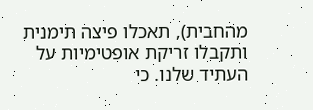מהחבית), תאכלו פיצה תימנית ותקבלו זריקת אופטימיות על העתיד שלנו. כי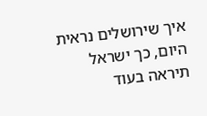איך שירושלים נראית היום, כך ישראל תיראה בעוד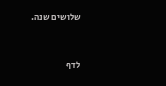שלושים שנה.


לדף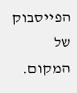הפייסבוק של המקום.